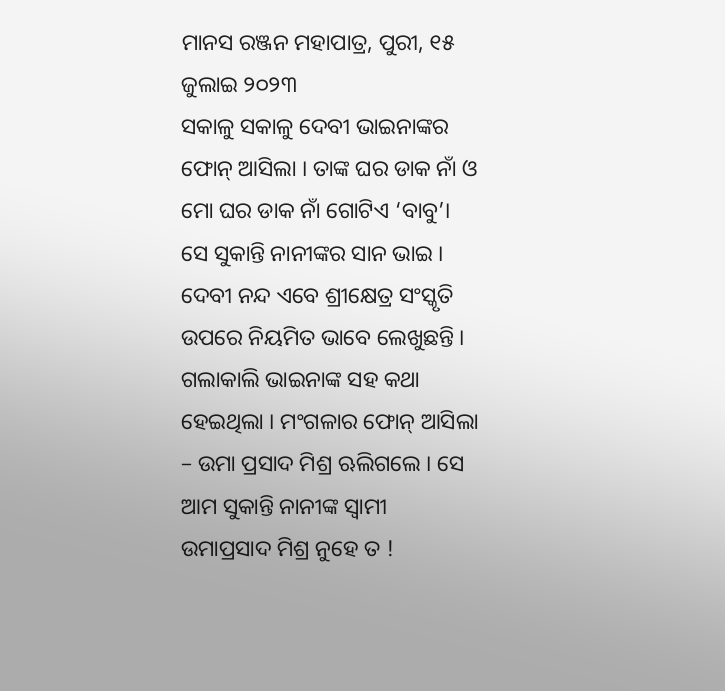ମାନସ ରଞ୍ଜନ ମହାପାତ୍ର, ପୁରୀ, ୧୫ ଜୁଲାଇ ୨୦୨୩
ସକାଳୁ ସକାଳୁ ଦେବୀ ଭାଇନାଙ୍କର ଫୋନ୍ ଆସିଲା । ତାଙ୍କ ଘର ଡାକ ନାଁ ଓ ମୋ ଘର ଡାକ ନାଁ ଗୋଟିଏ ‘ବାବୁ’। ସେ ସୁକାନ୍ତି ନାନୀଙ୍କର ସାନ ଭାଇ । ଦେବୀ ନନ୍ଦ ଏବେ ଶ୍ରୀକ୍ଷେତ୍ର ସଂସ୍କୃତି ଉପରେ ନିୟମିତ ଭାବେ ଲେଖୁଛନ୍ତି ।
ଗଲାକାଲି ଭାଇନାଙ୍କ ସହ କଥା ହେଇଥିଲା । ମଂଗଳାର ଫୋନ୍ ଆସିଲା – ଉମା ପ୍ରସାଦ ମିଶ୍ର ଋଲିଗଲେ । ସେ ଆମ ସୁକାନ୍ତି ନାନୀଙ୍କ ସ୍ଵାମୀ ଉମାପ୍ରସାଦ ମିଶ୍ର ନୁହେ ତ !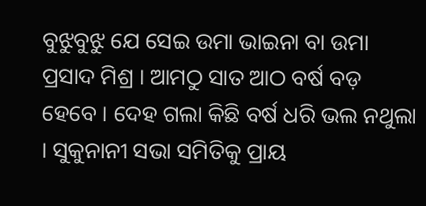ବୁଝୁବୁଝୁ ଯେ ସେଇ ଉମା ଭାଇନା ବା ଉମା ପ୍ରସାଦ ମିଶ୍ର । ଆମଠୁ ସାତ ଆଠ ବର୍ଷ ବଡ଼ ହେବେ । ଦେହ ଗଲା କିଛି ବର୍ଷ ଧରି ଭଲ ନଥୁଲା । ସୁକୁନାନୀ ସଭା ସମିତିକୁ ପ୍ରାୟ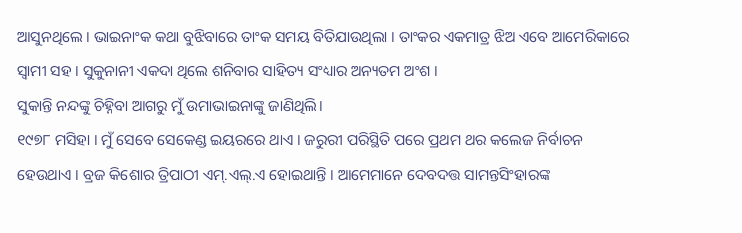ଆସୁନଥିଲେ । ଭାଇନାଂକ କଥା ବୁଝିବାରେ ତାଂକ ସମୟ ବିତିଯାଉଥିଲା । ତାଂକର ଏକମାତ୍ର ଝିଅ ଏବେ ଆମେରିକାରେ ସ୍ଵାମୀ ସହ । ସୁକୁନାନୀ ଏକଦା ଥିଲେ ଶନିବାର ସାହିତ୍ୟ ସଂଧ୍ୟାର ଅନ୍ୟତମ ଅଂଶ ।
ସୁକାନ୍ତି ନନ୍ଦଙ୍କୁ ଚିହ୍ନିବା ଆଗରୁ ମୁଁ ଉମାଭାଇନାଙ୍କୁ ଜାଣିଥିଲି।
୧୯୭୮ ମସିହା । ମୁଁ ସେବେ ସେକେଣ୍ଡ ଇୟରରେ ଥାଏ । ଜରୁରୀ ପରିସ୍ଥିତି ପରେ ପ୍ରଥମ ଥର କଲେଜ ନିର୍ବାଚନ ହେଉଥାଏ । ବ୍ରଜ କିଶୋର ତ୍ରିପାଠୀ ଏମ୍.ଏଲ୍.ଏ ହୋଇଥାନ୍ତି । ଆମେମାନେ ଦେବଦତ୍ତ ସାମନ୍ତସିଂହାରଙ୍କ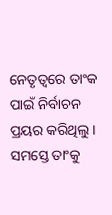ନେତୃତ୍ଵରେ ତାଂକ ପାଇଁ ନିର୍ବାଚନ ପ୍ରୟର କରିଥିଲୁ । ସମସ୍ତେ ତାଂକୁ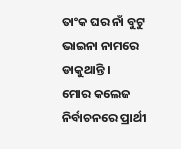ତାଂକ ଘର ନାଁ ବୁଟୁ ଭାଇନା ନାମରେ ଡାକୁଥାନ୍ତି ।
ମୋର କଲେଜ ନିର୍ବାଚନରେ ପ୍ରାର୍ଥୀ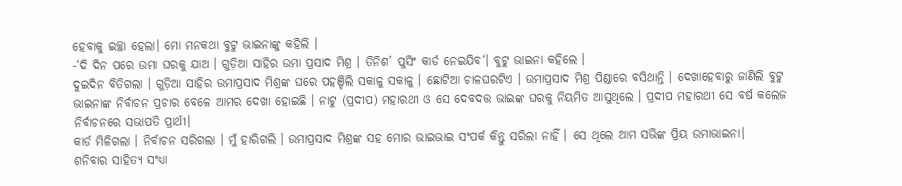ହେବାକୁ ଇଚ୍ଛା ହେଲା। ମୋ ମନକଥା ବୁଟୁ ଭାଇନାଙ୍କୁ କହିଲି ।
-‘ଦି ଦିନ ପରେ ଉମା ଘରକୁ ଯାଅ । ଗୁଡ଼ିଆ ସାହିର ଉମା ପ୍ରସାଦ ମିଶ୍ର । ତିନିଶ’ ପୁସିଂ କାର୍ଡ ନେଇଯିବ‘। ବୁଟୁ ଭାଇନା କହିଲେ ।
ଦୁଇଦିନ ବିତିଗଲା । ଗୁଡ଼ିଆ ସାହିର ଉମାପ୍ରସାଦ ମିଶ୍ରଙ୍କ ଘରେ ପହଞ୍ଚିଲି ସକାଳୁ ସକାଳୁ । ଛୋଟିଆ ଚାଳଘରଟିଏ । ଉମାପ୍ରସାଦ ମିଶ୍ର ପିଣ୍ଡାରେ ବସିଥାନ୍ତି । ଦେଖାହେବାରୁ ଜାଣିଲି ବୁଟୁ ଭାଇନାଙ୍କ ନିର୍ବାଚନ ପ୍ରଚାର ବେଳେ ଆମର ଦେଖା ହୋଇଛି । ନାଟୁ (ପ୍ରଦୀପ) ମହାରଥୀ ଓ ସେ ଦେବଦତ୍ତ ଭାଇଙ୍କ ଘରକୁ ନିୟମିତ ଆସୁଥିଲେ । ପ୍ରଦୀପ ମହାରଥୀ ସେ ବର୍ଷ କଲେଜ ନିର୍ବାଚନରେ ସଭାପତି ପ୍ରାର୍ଥୀ।
କାର୍ଡ ମିଳିଗଲା । ନିର୍ବାଚନ ସରିଗଲା । ମୁଁ ହାରିଗଲି । ଉମାପ୍ରସାଦ ମିଶ୍ରଙ୍କ ସହ ମୋର ଭାଇଭାଇ ସଂପର୍କ କିନ୍ତୁ ସରିଲା ନାହିଁ । ସେ ଥିଲେ ଆମ ସଭିଙ୍କ ପ୍ରିୟ ଉମାଭାଇନା।
ଶନିବାର ସାହିତ୍ୟ ସଂଧ୍ୟା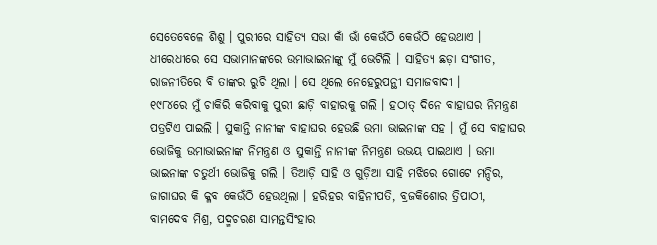ସେତେବେଳେ ଶିଶୁ । ପୁରୀରେ ସାହିତ୍ୟ ସଭା କାଁ ଭାଁ କେଉଁଠି କେଉଁଠି ହେଉଥାଏ । ଧୀରେଧୀରେ ସେ ସଭାମାନଙ୍କରେ ଉମାଭାଇନାଙ୍କୁ ମୁଁ ଭେଟିଲି । ସାହିତ୍ୟ ଛଡ଼ା ସଂଗୀତ, ରାଜନୀତିରେ ବି ତାଙ୍କର ରୁଚି ଥିଲା । ସେ ଥିଲେ ନେହେରୁପନ୍ଥୀ ସମାଜବାଦୀ ।
୧୯୮୪ରେ ମୁଁ ଚାକିରି କରିବାକୁ ପୁରୀ ଛାଡ଼ି ବାହାରକୁ ଗଲି । ହଠାତ୍ ଦିନେ ବାହାଘର ନିମନ୍ତ୍ରଣ ପତ୍ରଟିଏ ପାଇଲି । ସୁକାନ୍ତି ନାନୀଙ୍କ ବାହାଘର ହେଉଛି ଉମା ଭାଇନାଙ୍କ ସହ । ମୁଁ ସେ ବାହାଘର ଭୋଜିକୁ ଉମାଭାଇନାଙ୍କ ନିମନ୍ତ୍ରଣ ଓ ସୁକାନ୍ତି ନାନୀଙ୍କ ନିମନ୍ତ୍ରଣ ଉଭୟ ପାଇଥାଏ । ଉମା ଭାଇନାଙ୍କ ଚତୁର୍ଥୀ ଭୋଜିକୁ ଗଲି । ତିଆଡ଼ି ସାହି ଓ ଗୁଡ଼ିଆ ସାହି ମଝିରେ ଗୋଟେ ମନ୍ଦିର, ଜାଗାଘର କି କ୍ଳବ କେଉଁଠି ହେଉଥିଲା । ହରିହର ବାହିନୀପତି, ବ୍ରଜକିଶୋର ତ୍ରିପାଠୀ, ବାମଦେବ ମିଶ୍ର, ପଦ୍ମଚରଣ ସାମନ୍ତସିଂହାର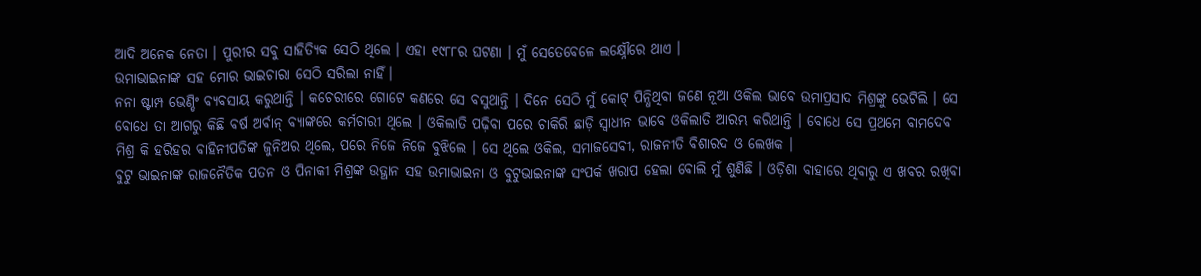ଆଦି ଅନେକ ନେତା । ପୁରୀର ସବୁ ସାହିତ୍ୟିକ ସେଠି ଥିଲେ । ଏହା ୧୯୮୮ର ଘଟଣା । ମୁଁ ସେତେବେଳେ ଲକ୍ଷ୍ନୌରେ ଥାଏ ।
ଉମାଭାଇନାଙ୍କ ସହ ମୋର ଭାଇଚାରା ସେଠି ସରିଲା ନାହିଁ।
ନନା ଷ୍ଟାମ୍ପ ଭେଣ୍ଡିଂ ବ୍ୟବସାୟ କରୁଥାନ୍ତି । କଚେରୀରେ ଗୋଟେ କଣରେ ସେ ବସୁଥାନ୍ତି । ଦିନେ ସେଠି ମୁଁ କୋଟ୍ ପିନ୍ଧିଥିବା ଜଣେ ନୂଆ ଓକିଲ ଭାବେ ଉମାପ୍ରସାଦ ମିଶ୍ରଙ୍କୁ ଭେଟିଲି । ସେ ବୋଧେ ତା ଆଗରୁ କିଛି ବର୍ଷ ଅର୍ବାନ୍ ବ୍ୟାଙ୍କରେ କର୍ମଚାରୀ ଥିଲେ । ଓକିଲାତି ପଢ଼ିବା ପରେ ଚାକିରି ଛାଡ଼ି ସ୍ଵାଧୀନ ଭାବେ ଓକିଲାତି ଆରମ୍ଭ କରିଥାନ୍ତି । ବୋଧେ ସେ ପ୍ରଥମେ ବାମଦେବ ମିଶ୍ର କି ହରିହର ବାହିନୀପତିଙ୍କ ଜୁନିଅର ଥିଲେ, ପରେ ନିଜେ ନିଜେ ବୁଝିଲେ । ସେ ଥିଲେ ଓକିଲ, ସମାଜସେବୀ, ରାଜନୀତି ବିଶାରଦ ଓ ଲେଖକ ।
ବୁଟୁ ଭାଇନାଙ୍କ ରାଜନୈତିକ ପତନ ଓ ପିନାକୀ ମିଶ୍ରଙ୍କ ଉତ୍ଥାନ ସହ ଉମାଭାଇନା ଓ ବୁଟୁଭାଇନାଙ୍କ ସଂପର୍କ ଖରାପ ହେଲା ବୋଲି ମୁଁ ଶୁଣିଛି । ଓଡ଼ିଶା ବାହାରେ ଥିବାରୁ ଏ ଖବର ରଖିବା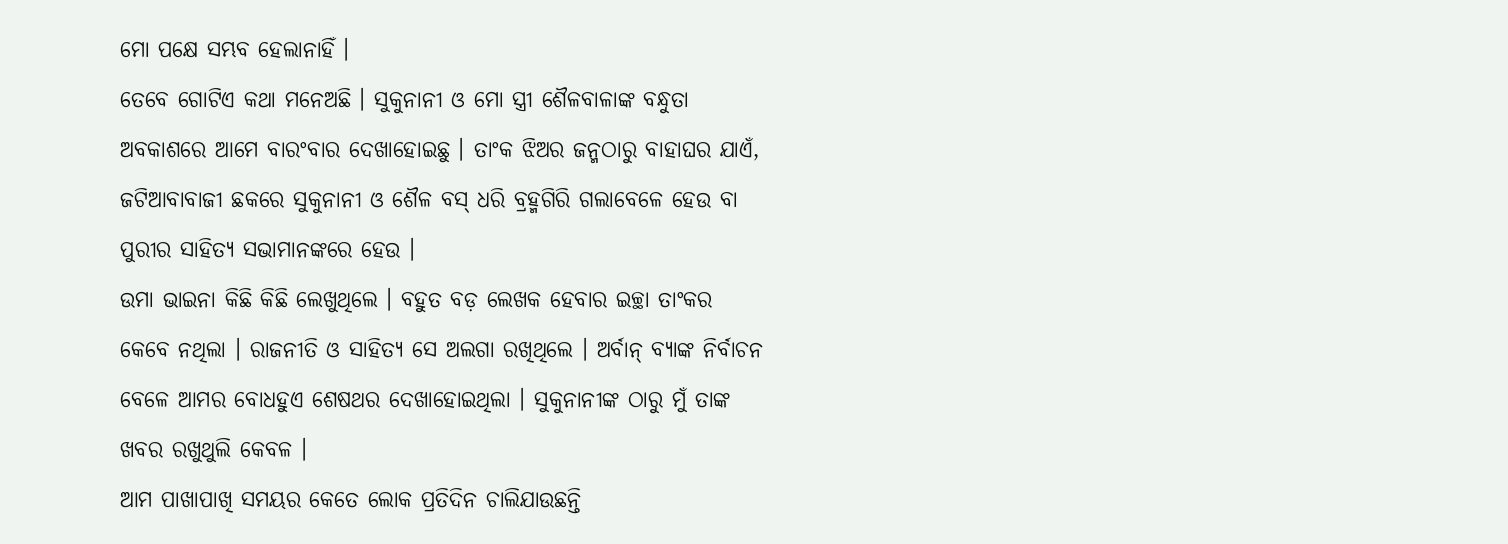ମୋ ପକ୍ଷେ ସମ୍ଭବ ହେଲାନାହିଁ ।
ତେବେ ଗୋଟିଏ କଥା ମନେଅଛି । ସୁକୁନାନୀ ଓ ମୋ ସ୍ତ୍ରୀ ଶୈଳବାଳାଙ୍କ ବନ୍ଧୁତା ଅବକାଶରେ ଆମେ ବାରଂବାର ଦେଖାହୋଇଛୁ । ତାଂକ ଝିଅର ଜନ୍ମଠାରୁ ବାହାଘର ଯାଏଁ, ଜଟିଆବାବାଜୀ ଛକରେ ସୁକୁନାନୀ ଓ ଶୈଳ ବସ୍ ଧରି ବ୍ରହ୍ମଗିରି ଗଲାବେଳେ ହେଉ ବା ପୁରୀର ସାହିତ୍ୟ ସଭାମାନଙ୍କରେ ହେଉ ।
ଉମା ଭାଇନା କିଛି କିଛି ଲେଖୁଥିଲେ । ବହୁତ ବଡ଼ ଲେଖକ ହେବାର ଇଚ୍ଛା ତାଂକର କେବେ ନଥିଲା । ରାଜନୀତି ଓ ସାହିତ୍ୟ ସେ ଅଲଗା ରଖିଥିଲେ । ଅର୍ବାନ୍ ବ୍ୟାଙ୍କ ନିର୍ବାଚନ ବେଳେ ଆମର ବୋଧହୁଏ ଶେଷଥର ଦେଖାହୋଇଥିଲା । ସୁକୁନାନୀଙ୍କ ଠାରୁ ମୁଁ ତାଙ୍କ ଖବର ରଖୁଥୁଲି କେବଳ ।
ଆମ ପାଖାପାଖି ସମୟର କେତେ ଲୋକ ପ୍ରତିଦିନ ଚାଲିଯାଉଛନ୍ତି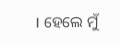। ହେଲେ ମୁଁ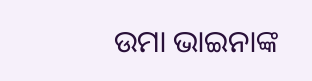ଉମା ଭାଇନାଙ୍କ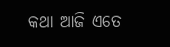କଥା ଆଜି ଏତେ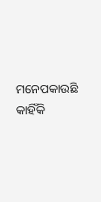ମନେପକାଉଛି କାହିଁକି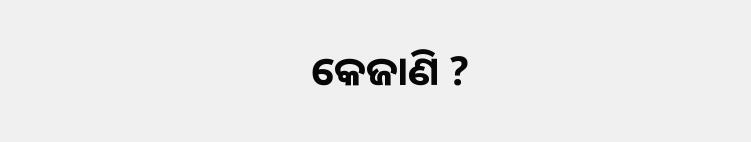କେଜାଣି ?